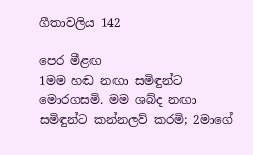ගීතාවලිය 142

පෙර මීළඟ
1මම හඬ නඟා සමිඳුන්ට මොරගසමි. මම ශබ්ද නඟා සමිඳුන්ට කන්නලව් කරමි; 2මාගේ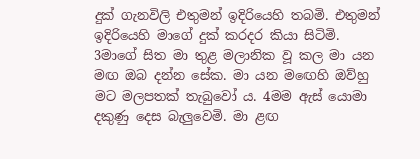දුක් ගැනවිලි එතුමන් ඉදිරියෙහි තබමි. එතුමන් ඉදිරියෙහි මාගේ දුක් කරදර කියා සිටිමි. 3මාගේ සිත මා තුළ මලානික වූ කල මා යන මඟ ඔබ දන්න සේක. මා යන මඟෙහි ඔව්හු මට මලපතක් තැබුවෝ ය. 4මම ඇස් යොමා දකුණු දෙස බැලුවෙමි. මා ළඟ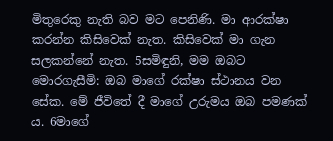මිතුරෙකු නැති බව මට පෙනිණි. මා ආරක්ෂා කරන්න කිසිවෙක් නැත. කිසිවෙක් මා ගැන සලකන්නේ නැත. 5සමිඳුනි, මම ඔබට මොරගැසීමි: ඔබ මාගේ රක්ෂා ස්ථානය වන සේක. මේ ජීවිතේ දී මාගේ උරුමය ඔබ පමණක් ය. 6මාගේ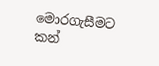මොරගැසීමට කන්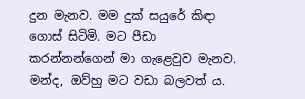දුන මැනව. මම දුක් සයුරේ කිඳා ගොස් සිටිමි. මට පීඩා කරන්නන්ගෙන් මා ගැළෙවුව මැනව. මන්ද, ඔව්හු මට වඩා බලවත් ය.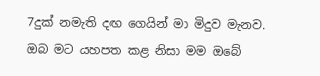7දුක් නමැති දඟ ගෙයින් මා මිදුව මැනව. ඔබ මට යහපත කළ නිසා මම ඔබේ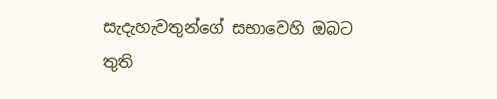සැදැහැවතුන්ගේ සභාවෙහි ඔබට තුති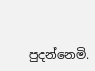පුදන්නෙමි.